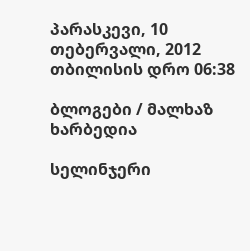პარასკევი, 10 თებერვალი, 2012 თბილისის დრო 06:38

ბლოგები / მალხაზ ხარბედია

სელინჯერი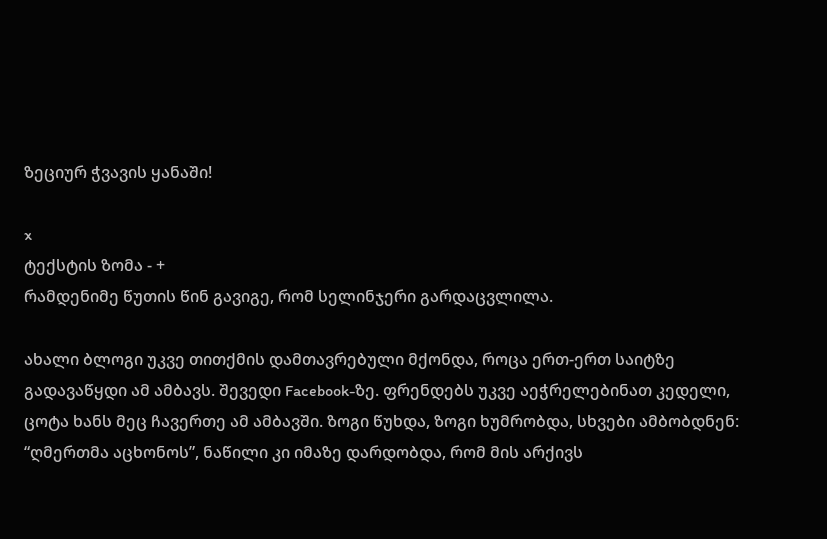ზეციურ ჭვავის ყანაში!

x
ტექსტის ზომა - +
რამდენიმე წუთის წინ გავიგე, რომ სელინჯერი გარდაცვლილა.

ახალი ბლოგი უკვე თითქმის დამთავრებული მქონდა, როცა ერთ-ერთ საიტზე გადავაწყდი ამ ამბავს. შევედი Facebook-ზე. ფრენდებს უკვე აეჭრელებინათ კედელი, ცოტა ხანს მეც ჩავერთე ამ ამბავში. ზოგი წუხდა, ზოგი ხუმრობდა, სხვები ამბობდნენ: “ღმერთმა აცხონოს”, ნაწილი კი იმაზე დარდობდა, რომ მის არქივს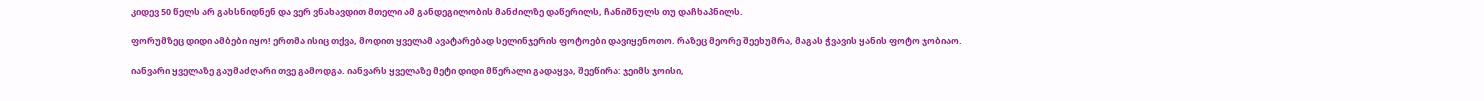კიდევ 50 წელს არ გახსნიდნენ და ვერ ვნახავდით მთელი ამ განდეგილობის მანძილზე დაწერილს, ჩანიშნულს თუ დაჩხაპნილს.

ფორუმზეც დიდი ამბები იყო! ერთმა ისიც თქვა, მოდით ყველამ ავატარებად სელინჯერის ფოტოები დავიყენოთო. რაზეც მეორე შეეხუმრა, მაგას ჭვავის ყანის ფოტო ჯობიაო.

იანვარი ყველაზე გაუმაძღარი თვე გამოდგა. იანვარს ყველაზე მეტი დიდი მწერალი გადაყვა, შეეწირა: ჯეიმს ჯოისი,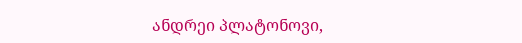ანდრეი პლატონოვი,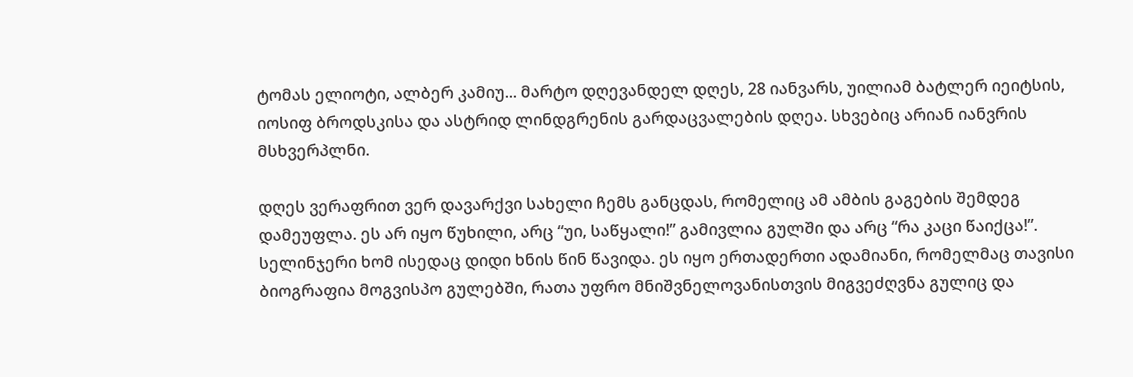ტომას ელიოტი, ალბერ კამიუ... მარტო დღევანდელ დღეს, 28 იანვარს, უილიამ ბატლერ იეიტსის, იოსიფ ბროდსკისა და ასტრიდ ლინდგრენის გარდაცვალების დღეა. სხვებიც არიან იანვრის მსხვერპლნი.

დღეს ვერაფრით ვერ დავარქვი სახელი ჩემს განცდას, რომელიც ამ ამბის გაგების შემდეგ დამეუფლა. ეს არ იყო წუხილი, არც “უი, საწყალი!” გამივლია გულში და არც “რა კაცი წაიქცა!”. სელინჯერი ხომ ისედაც დიდი ხნის წინ წავიდა. ეს იყო ერთადერთი ადამიანი, რომელმაც თავისი ბიოგრაფია მოგვისპო გულებში, რათა უფრო მნიშვნელოვანისთვის მიგვეძღვნა გულიც და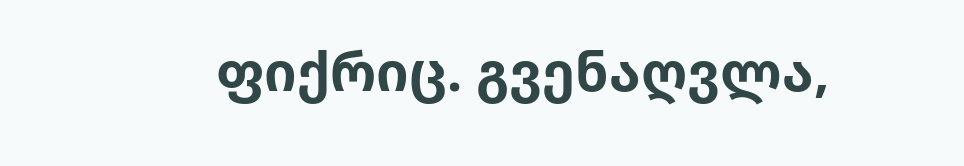ფიქრიც. გვენაღვლა,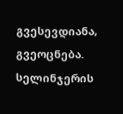გვესევდიანა, გვეოცნება.
სელინჯერის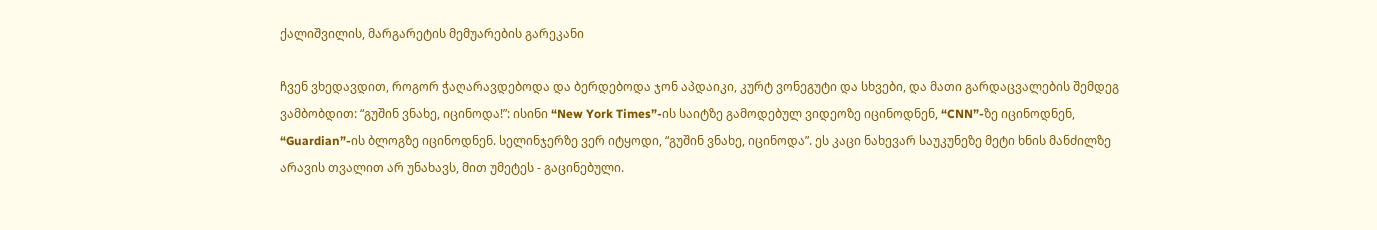ქალიშვილის, მარგარეტის მემუარების გარეკანი

ჩვენ ვხედავდით, როგორ ჭაღარავდებოდა და ბერდებოდა ჯონ აპდაიკი, კურტ ვონეგუტი და სხვები, და მათი გარდაცვალების შემდეგ ვამბობდით: “გუშინ ვნახე, იცინოდა!”: ისინი “New York Times”-ის საიტზე გამოდებულ ვიდეოზე იცინოდნენ, “CNN”-ზე იცინოდნენ, “Guardian”-ის ბლოგზე იცინოდნენ. სელინჯერზე ვერ იტყოდი, “გუშინ ვნახე, იცინოდა”. ეს კაცი ნახევარ საუკუნეზე მეტი ხნის მანძილზე არავის თვალით არ უნახავს, მით უმეტეს - გაცინებული.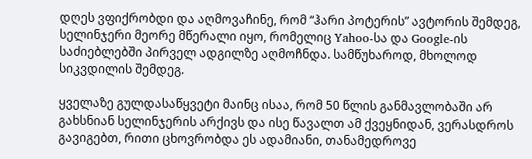დღეს ვფიქრობდი და აღმოვაჩინე, რომ “ჰარი პოტერის” ავტორის შემდეგ, სელინჯერი მეორე მწერალი იყო, რომელიც Yahoo-სა და Google-ის საძიებლებში პირველ ადგილზე აღმოჩნდა. სამწუხაროდ, მხოლოდ სიკვდილის შემდეგ.

ყველაზე გულდასაწყვეტი მაინც ისაა, რომ 50 წლის განმავლობაში არ გახსნიან სელინჯერის არქივს და ისე წავალთ ამ ქვეყნიდან, ვერასდროს გავიგებთ, რითი ცხოვრობდა ეს ადამიანი, თანამედროვე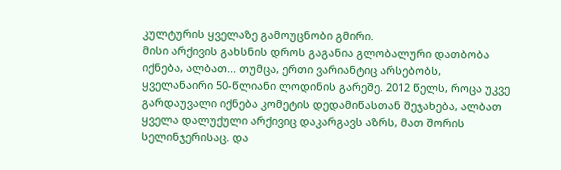კულტურის ყველაზე გამოუცნობი გმირი.
მისი არქივის გახსნის დროს გაგანია გლობალური დათბობა იქნება, ალბათ... თუმცა, ერთი ვარიანტიც არსებობს, ყველანაირი 50-წლიანი ლოდინის გარეშე. 2012 წელს, როცა უკვე გარდაუვალი იქნება კომეტის დედამიწასთან შეჯახება, ალბათ ყველა დალუქული არქივიც დაკარგავს აზრს, მათ შორის სელინჯერისაც. და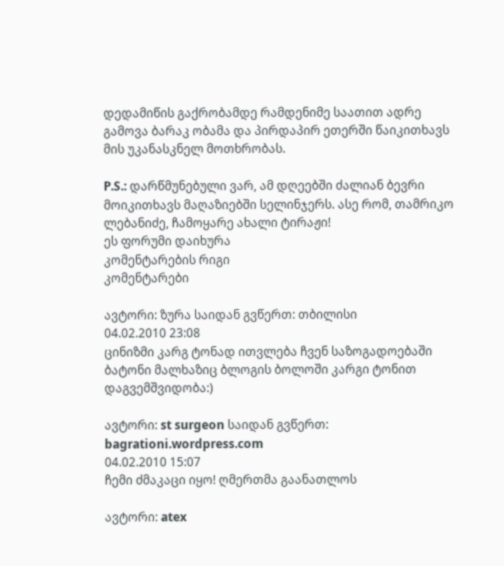დედამიწის გაქრობამდე რამდენიმე საათით ადრე გამოვა ბარაკ ობამა და პირდაპირ ეთერში წაიკითხავს მის უკანასკნელ მოთხრობას.

P.S.: დარწმუნებული ვარ, ამ დღეებში ძალიან ბევრი მოიკითხავს მაღაზიებში სელინჯერს. ასე რომ, თამრიკო ლებანიძე, ჩამოყარე ახალი ტირაჟი!
ეს ფორუმი დაიხურა
კომენტარების რიგი
კომენტარები

ავტორი: ზურა საიდან გვწერთ: თბილისი
04.02.2010 23:08
ცინიზმი კარგ ტონად ითვლება ჩვენ საზოგადოებაში ბატონი მალხაზიც ბლოგის ბოლოში კარგი ტონით დაგვემშვიდობა:)

ავტორი: st surgeon საიდან გვწერთ: bagrationi.wordpress.com
04.02.2010 15:07
ჩემი ძმაკაცი იყო! ღმერთმა გაანათლოს

ავტორი: atex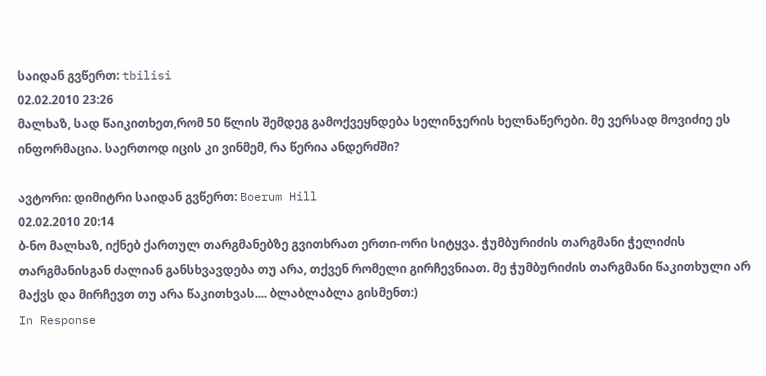საიდან გვწერთ: tbilisi
02.02.2010 23:26
მალხაზ, სად წაიკითხეთ,რომ 50 წლის შემდეგ გამოქვეყნდება სელინჯერის ხელნაწერები. მე ვერსად მოვიძიე ეს ინფორმაცია. საერთოდ იცის კი ვინმემ, რა წერია ანდერძში?

ავტორი: დიმიტრი საიდან გვწერთ: Boerum Hill
02.02.2010 20:14
ბ-ნო მალხაზ, იქნებ ქართულ თარგმანებზე გვითხრათ ერთი-ორი სიტყვა. ჭუმბურიძის თარგმანი ჭელიძის თარგმანისგან ძალიან განსხვავდება თუ არა, თქვენ რომელი გირჩევნიათ. მე ჭუმბურიძის თარგმანი წაკითხული არ მაქვს და მირჩევთ თუ არა წაკითხვას.... ბლაბლაბლა გისმენთ:)
In Response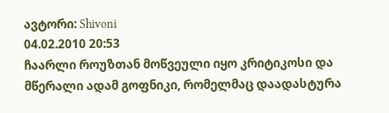ავტორი: Shivoni
04.02.2010 20:53
ჩაარლი როუზთან მოწვეული იყო კრიტიკოსი და მწერალი ადამ გოფნიკი, რომელმაც დაადასტურა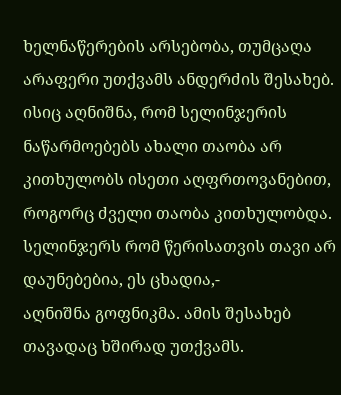ხელნაწერების არსებობა, თუმცაღა არაფერი უთქვამს ანდერძის შესახებ. ისიც აღნიშნა, რომ სელინჯერის ნაწარმოებებს ახალი თაობა არ კითხულობს ისეთი აღფრთოვანებით, როგორც ძველი თაობა კითხულობდა. სელინჯერს რომ წერისათვის თავი არ დაუნებებია, ეს ცხადია,-
აღნიშნა გოფნიკმა. ამის შესახებ თავადაც ხშირად უთქვამს.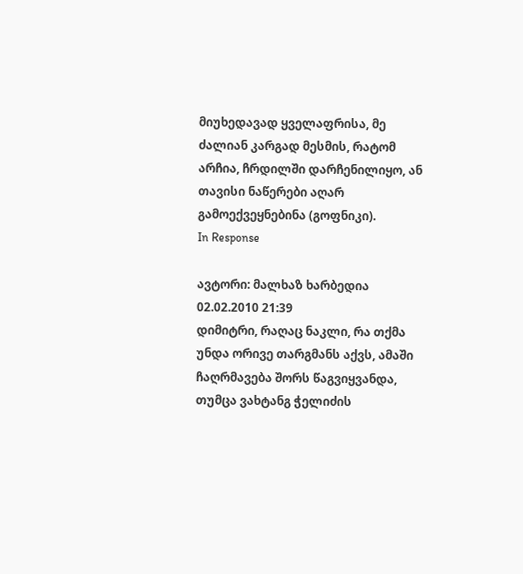მიუხედავად ყველაფრისა, მე ძალიან კარგად მესმის, რატომ არჩია, ჩრდილში დარჩენილიყო, ან თავისი ნაწერები აღარ გამოექვეყნებინა (გოფნიკი).
In Response

ავტორი: მალხაზ ხარბედია
02.02.2010 21:39
დიმიტრი, რაღაც ნაკლი, რა თქმა უნდა ორივე თარგმანს აქვს, ამაში ჩაღრმავება შორს წაგვიყვანდა, თუმცა ვახტანგ ჭელიძის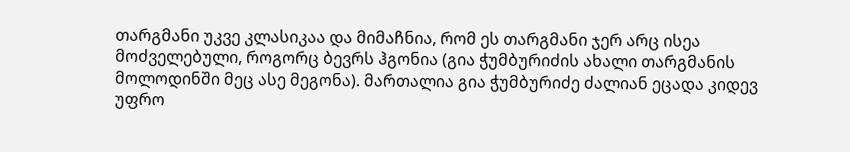თარგმანი უკვე კლასიკაა და მიმაჩნია, რომ ეს თარგმანი ჯერ არც ისეა მოძველებული, როგორც ბევრს ჰგონია (გია ჭუმბურიძის ახალი თარგმანის მოლოდინში მეც ასე მეგონა). მართალია გია ჭუმბურიძე ძალიან ეცადა კიდევ უფრო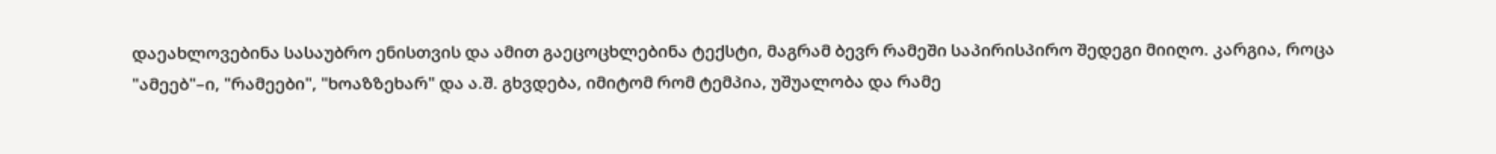დაეახლოვებინა სასაუბრო ენისთვის და ამით გაეცოცხლებინა ტექსტი, მაგრამ ბევრ რამეში საპირისპირო შედეგი მიიღო. კარგია, როცა "ამეებ"–ი, "რამეები", "ხოაზზეხარ" და ა.შ. გხვდება, იმიტომ რომ ტემპია, უშუალობა და რამე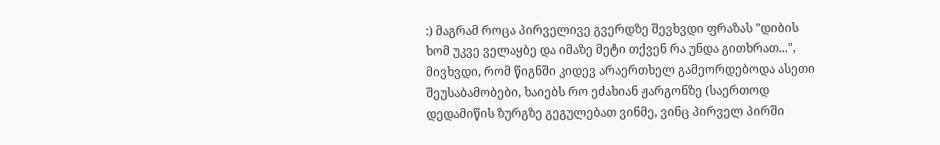:) მაგრამ როცა პირველივე გვერდზე შევხვდი ფრაზას "დიბის ხომ უკვე ველაყბე და იმაზე მეტი თქვენ რა უნდა გითხრათ...", მივხვდი, რომ წიგნში კიდევ არაერთხელ გამეორდებოდა ასეთი შეუსაბამობები, ხაიებს რო ეძახიან ჟარგონზე (საერთოდ დედამიწის ზურგზე გეგულებათ ვინმე, ვინც პირველ პირში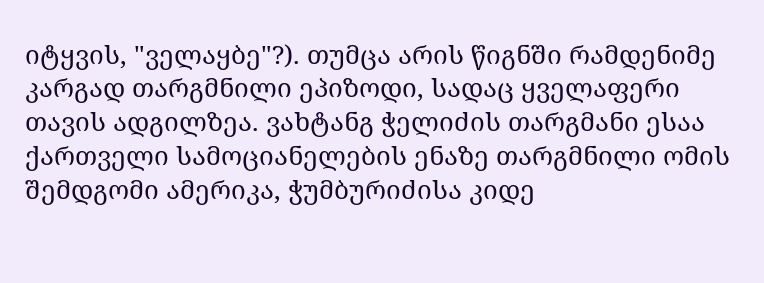იტყვის, "ველაყბე"?). თუმცა არის წიგნში რამდენიმე კარგად თარგმნილი ეპიზოდი, სადაც ყველაფერი თავის ადგილზეა. ვახტანგ ჭელიძის თარგმანი ესაა ქართველი სამოციანელების ენაზე თარგმნილი ომის შემდგომი ამერიკა, ჭუმბურიძისა კიდე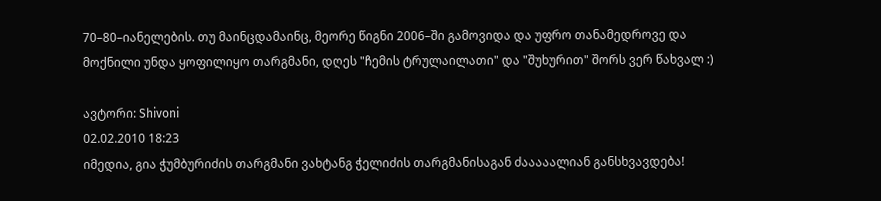70–80–იანელების. თუ მაინცდამაინც, მეორე წიგნი 2006–ში გამოვიდა და უფრო თანამედროვე და მოქნილი უნდა ყოფილიყო თარგმანი, დღეს "ჩემის ტრულაილათი" და "შუხურით" შორს ვერ წახვალ :)

ავტორი: Shivoni
02.02.2010 18:23
იმედია, გია ჭუმბურიძის თარგმანი ვახტანგ ჭელიძის თარგმანისაგან ძააააალიან განსხვავდება!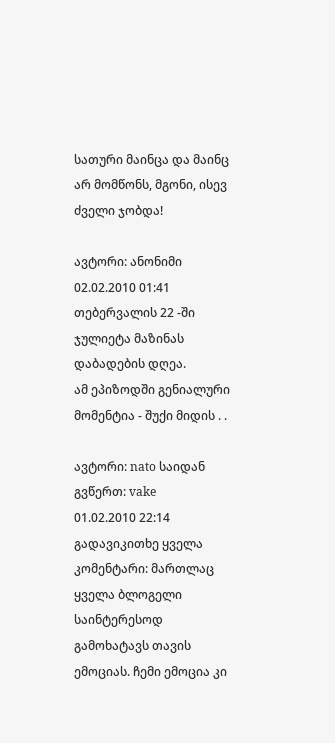სათური მაინცა და მაინც არ მომწონს, მგონი, ისევ ძველი ჯობდა!

ავტორი: ანონიმი
02.02.2010 01:41
თებერვალის 22 -ში ჯულიეტა მაზინას დაბადების დღეა.
ამ ეპიზოდში გენიალური მომენტია - შუქი მიდის . .

ავტორი: nato საიდან გვწერთ: vake
01.02.2010 22:14
გადავიკითხე ყველა კომენტარი: მართლაც ყველა ბლოგელი საინტერესოდ გამოხატავს თავის ემოციას. ჩემი ემოცია კი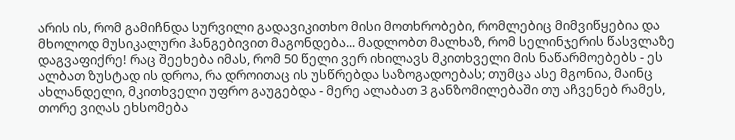არის ის, რომ გამიჩნდა სურვილი გადავიკითხო მისი მოთხრობები, რომლებიც მიმვიწყებია და მხოლოდ მუსიკალური ჰანგებივით მაგონდება... მადლობთ მალხაზ, რომ სელინჯერის წასვლაზე დაგვაფიქრე! რაც შეეხება იმას, რომ 50 წელი ვერ იხილავს მკითხველი მის ნაწარმოებებს - ეს ალბათ ზუსტად ის დროა, რა დროითაც ის უსწრებდა საზოგადოებას; თუმცა ასე მგონია, მაინც ახლანდელი, მკითხველი უფრო გაუგებდა - მერე ალაბათ 3 განზომილებაში თუ აჩვენებ რამეს, თორე ვიღას ეხსომება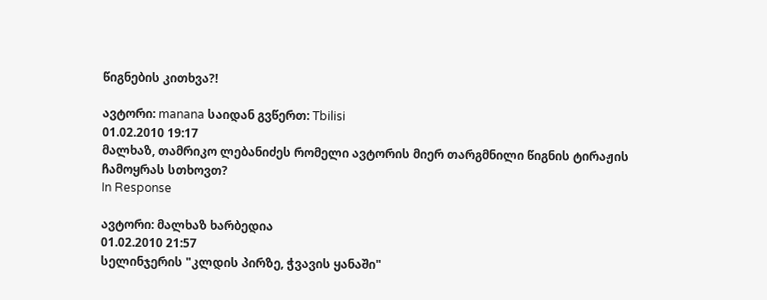წიგნების კითხვა?!

ავტორი: manana საიდან გვწერთ: Tbilisi
01.02.2010 19:17
მალხაზ, თამრიკო ლებანიძეს რომელი ავტორის მიერ თარგმნილი წიგნის ტირაჟის ჩამოყრას სთხოვთ?
In Response

ავტორი: მალხაზ ხარბედია
01.02.2010 21:57
სელინჯერის "კლდის პირზე, ჭვავის ყანაში"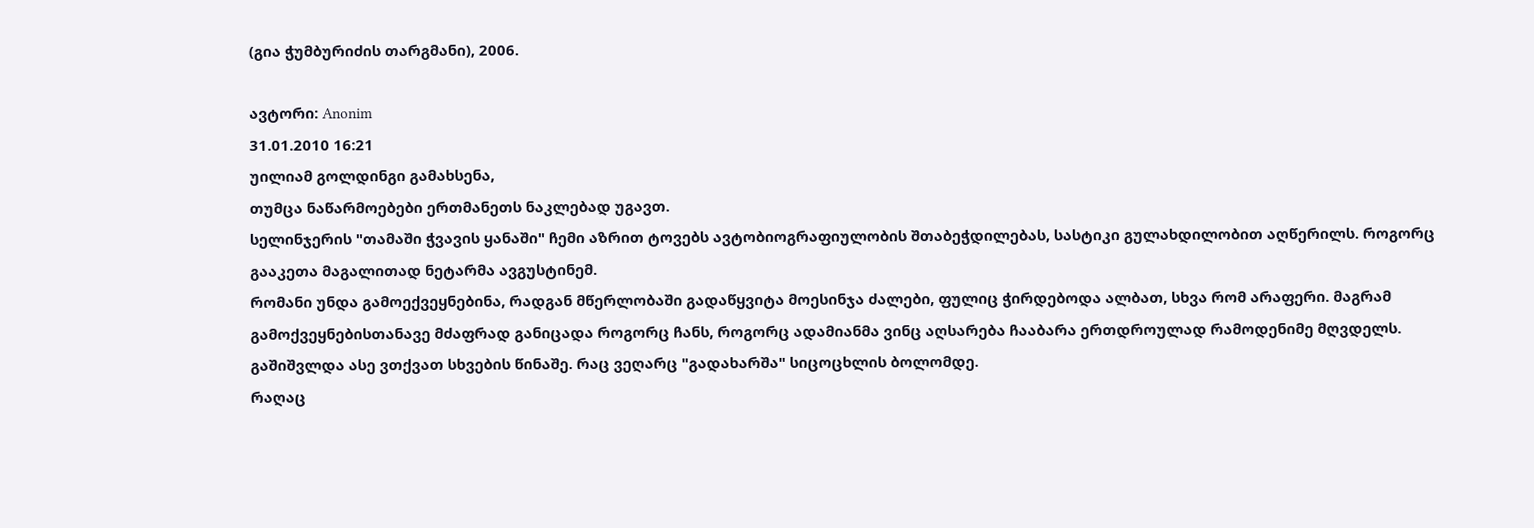(გია ჭუმბურიძის თარგმანი), 2006.

ავტორი: Anonim
31.01.2010 16:21
უილიამ გოლდინგი გამახსენა,
თუმცა ნაწარმოებები ერთმანეთს ნაკლებად უგავთ.
სელინჯერის "თამაში ჭვავის ყანაში" ჩემი აზრით ტოვებს ავტობიოგრაფიულობის შთაბეჭდილებას, სასტიკი გულახდილობით აღწერილს. როგორც გააკეთა მაგალითად ნეტარმა ავგუსტინემ.
რომანი უნდა გამოექვეყნებინა, რადგან მწერლობაში გადაწყვიტა მოესინჯა ძალები, ფულიც ჭირდებოდა ალბათ, სხვა რომ არაფერი. მაგრამ გამოქვეყნებისთანავე მძაფრად განიცადა როგორც ჩანს, როგორც ადამიანმა ვინც აღსარება ჩააბარა ერთდროულად რამოდენიმე მღვდელს. გაშიშვლდა ასე ვთქვათ სხვების წინაშე. რაც ვეღარც "გადახარშა" სიცოცხლის ბოლომდე.
რაღაც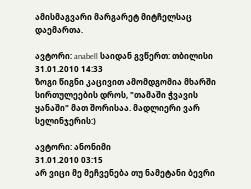ამისმაგვარი მარგარეტ მიტჩელსაც დაემართა.

ავტორი: anabell საიდან გვწერთ: თბილისი
31.01.2010 14:33
ზოგი წიგნი კაცივით ამომდგომია მხარში სირთულეების დროს, "თამაში ჭვავის ყანაში" მათ შორისაა. მადლიერი ვარ სელინჯერის:)

ავტორი: ანონიმი
31.01.2010 03:15
არ ვიცი მე მეჩვენება თუ ნამეტანი ბევრი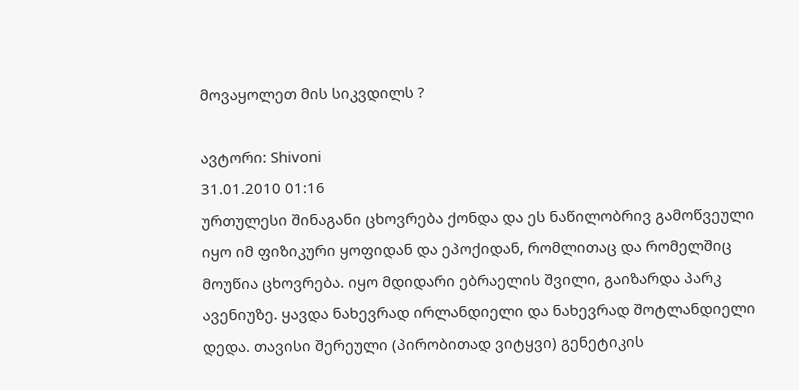მოვაყოლეთ მის სიკვდილს ?

ავტორი: Shivoni
31.01.2010 01:16
ურთულესი შინაგანი ცხოვრება ქონდა და ეს ნაწილობრივ გამოწვეული იყო იმ ფიზიკური ყოფიდან და ეპოქიდან, რომლითაც და რომელშიც მოუწია ცხოვრება. იყო მდიდარი ებრაელის შვილი, გაიზარდა პარკ ავენიუზე. ყავდა ნახევრად ირლანდიელი და ნახევრად შოტლანდიელი დედა. თავისი შერეული (პირობითად ვიტყვი) გენეტიკის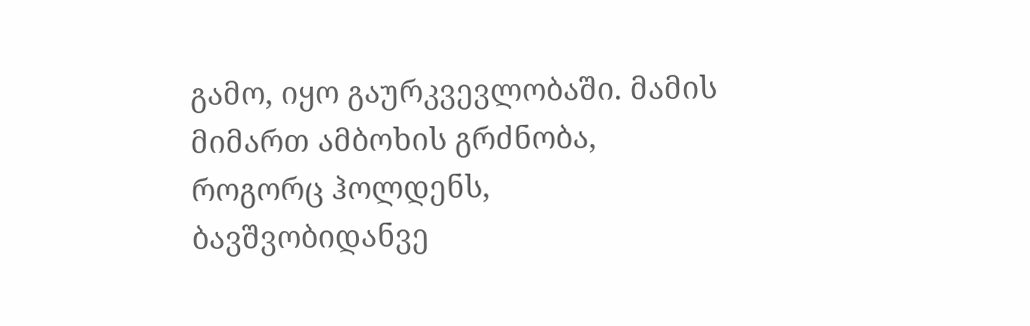გამო, იყო გაურკვევლობაში. მამის მიმართ ამბოხის გრძნობა, როგორც ჰოლდენს, ბავშვობიდანვე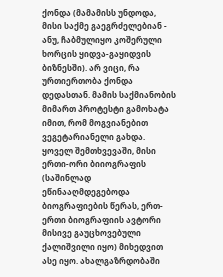ქონდა (მამამისს უნდოდა, მისი საქმე გაეგრძელებიან - ანუ, ჩაბმულიყო კოშერული ხორცის ყიდვა-გაყიდვის ბიზნესში). არ ვიცი, რა ურთიერთობა ქონდა დედასთან. მამის საქმიანობის მიმართ პროტესტი გამოხატა იმით, რომ მოგვიანებით ვეგეტარიანელი გახდა. ყოველ შემთხვევაში, მისი ერთი-ორი ბიიოგრაფის (საშინლად ეწინააღმდეგებოდა ბიოგრაფიების წერას, ერთ-ერთი ბიოგრაფიის ავტორი მისივე გაუცხოვებული ქალიშვილი იყო) მიხედვით ასე იყო. ახალგაზრდობაში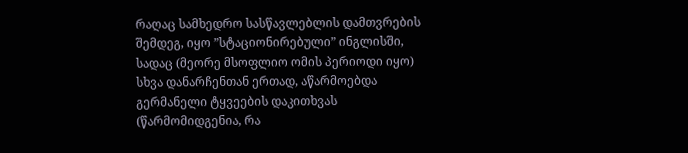რაღაც სამხედრო სასწავლებლის დამთვრების შემდეგ, იყო ”სტაციონირებული” ინგლისში, სადაც (მეორე მსოფლიო ომის პერიოდი იყო) სხვა დანარჩენთან ერთად, აწარმოებდა გერმანელი ტყვეების დაკითხვას (წარმომიდგენია, რა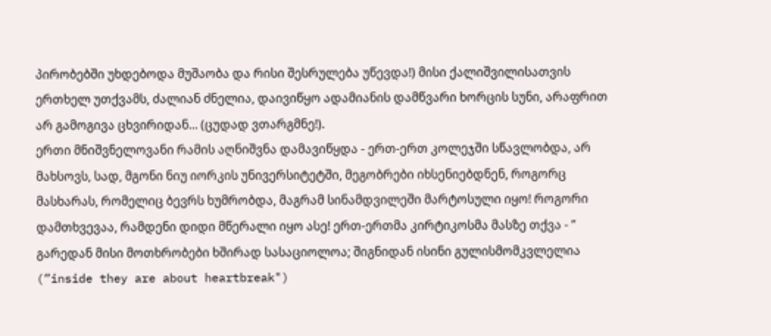პირობებში უხდებოდა მუშაობა და რისი შესრულება უწევდა!) მისი ქალიშვილისათვის ერთხელ უთქვამს, ძალიან ძნელია, დაივიწყო ადამიანის დამწვარი ხორცის სუნი, არაფრით არ გამოგივა ცხვირიდან... (ცუდად ვთარგმნე!).
ერთი მნიშვნელოვანი რამის აღნიშვნა დამავიწყდა - ერთ-ერთ კოლეჯში სწავლობდა, არ მახსოვს, სად, მგონი ნიუ იორკის უნივერსიტეტში, მეგობრები იხსენიებდნენ, როგორც მასხარას, რომელიც ბევრს ხუმრობდა, მაგრამ სინამდვილეში მარტოსული იყო! როგორი დამთხვევაა, რამდენი დიდი მწერალი იყო ასე! ერთ-ერთმა კირტიკოსმა მასზე თქვა - ” გარედან მისი მოთხრობები ხშირად სასაციოლოა; შიგნიდან ისინი გულისმომკვლელია (”inside they are about heartbreak")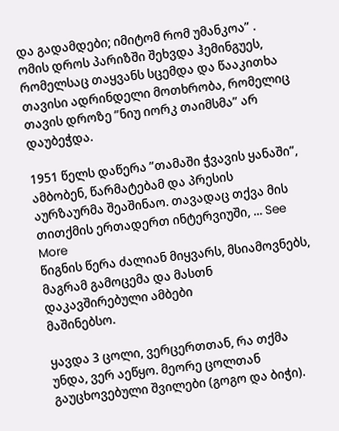და გადამდები; იმიტომ რომ უმანკოა” .
ომის დროს პარიზში შეხვდა ჰემინგუეს, რომელსაც თაყვანს სცემდა და წააკითხა თავისი ადრინდელი მოთხრობა, რომელიც თავის დროზე ”ნიუ იორკ თაიმსმა” არ დაუბეჭდა.

1951 წელს დაწერა ”თამაში ჭვავის ყანაში”, ამბობენ, წარმატებამ და პრესის აურზაურმა შეაშინაო. თავადაც თქვა მის თითქმის ერთადერთ ინტერვიუში, ... See More
წიგნის წერა ძალიან მიყვარს, მსიამოვნებს, მაგრამ გამოცემა და მასთნ დაკავშირებული ამბები
მაშინებსო.

ყავდა 3 ცოლი, ვერცერთთან, რა თქმა უნდა, ვერ აეწყო. მეორე ცოლთან გაუცხოვებული შვილები (გოგო და ბიჭი).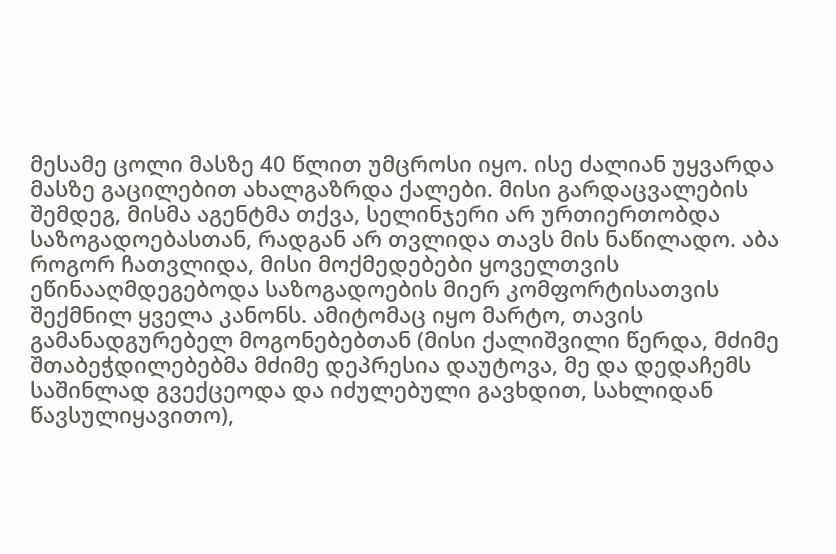მესამე ცოლი მასზე 40 წლით უმცროსი იყო. ისე ძალიან უყვარდა მასზე გაცილებით ახალგაზრდა ქალები. მისი გარდაცვალების შემდეგ, მისმა აგენტმა თქვა, სელინჯერი არ ურთიერთობდა საზოგადოებასთან, რადგან არ თვლიდა თავს მის ნაწილადო. აბა როგორ ჩათვლიდა, მისი მოქმედებები ყოველთვის ეწინააღმდეგებოდა საზოგადოების მიერ კომფორტისათვის შექმნილ ყველა კანონს. ამიტომაც იყო მარტო, თავის გამანადგურებელ მოგონებებთან (მისი ქალიშვილი წერდა, მძიმე შთაბეჭდილებებმა მძიმე დეპრესია დაუტოვა, მე და დედაჩემს საშინლად გვექცეოდა და იძულებული გავხდით, სახლიდან წავსულიყავითო),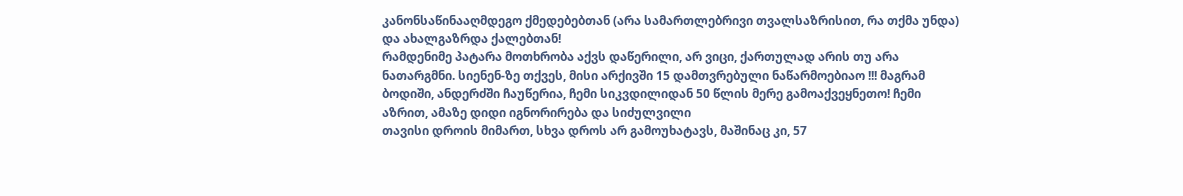კანონსაწინააღმდეგო ქმედებებთან (არა სამართლებრივი თვალსაზრისით, რა თქმა უნდა) და ახალგაზრდა ქალებთან!
რამდენიმე პატარა მოთხრობა აქვს დაწერილი, არ ვიცი, ქართულად არის თუ არა ნათარგმნი. სიენენ-ზე თქვეს, მისი არქივში 15 დამთვრებული ნაწარმოებიაო !!! მაგრამ ბოდიში, ანდერძში ჩაუწერია, ჩემი სიკვდილიდან 50 წლის მერე გამოაქვეყნეთო! ჩემი აზრით, ამაზე დიდი იგნორირება და სიძულვილი
თავისი დროის მიმართ, სხვა დროს არ გამოუხატავს, მაშინაც კი, 57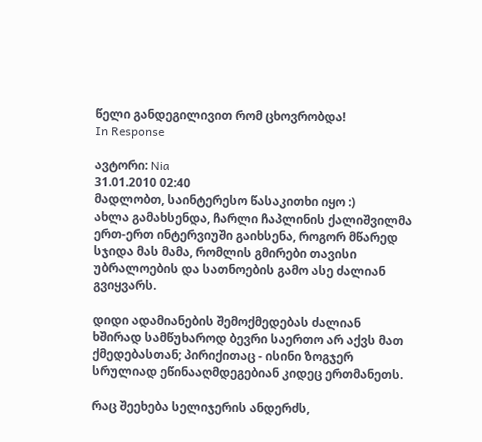წელი განდეგილივით რომ ცხოვრობდა!
In Response

ავტორი: Nia
31.01.2010 02:40
მადლობთ, საინტერესო წასაკითხი იყო :)
ახლა გამახსენდა, ჩარლი ჩაპლინის ქალიშვილმა ერთ-ერთ ინტერვიუში გაიხსენა, როგორ მწარედ სჯიდა მას მამა, რომლის გმირები თავისი უბრალოების და სათნოების გამო ასე ძალიან გვიყვარს.

დიდი ადამიანების შემოქმედებას ძალიან ხშირად სამწუხაროდ ბევრი საერთო არ აქვს მათ ქმედებასთან; პირიქითაც - ისინი ზოგჯერ სრულიად ეწინააღმდეგებიან კიდეც ერთმანეთს.

რაც შეეხება სელიჯერის ანდერძს,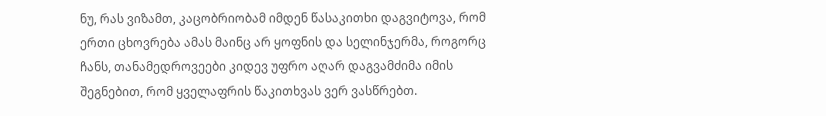ნუ, რას ვიზამთ, კაცობრიობამ იმდენ წასაკითხი დაგვიტოვა, რომ ერთი ცხოვრება ამას მაინც არ ყოფნის და სელინჯერმა, როგორც ჩანს, თანამედროვეები კიდევ უფრო აღარ დაგვამძიმა იმის შეგნებით, რომ ყველაფრის წაკითხვას ვერ ვასწრებთ.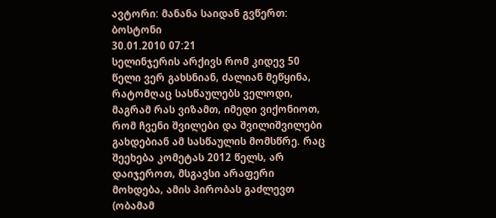ავტორი: მანანა საიდან გვწერთ: ბოსტონი
30.01.2010 07:21
სელინჯერის არქივს რომ კიდევ 50 წელი ვერ გახსნიან, ძალიან მეწყინა, რატომღაც სასწაულებს ველოდი, მაგრამ რას ვიზამთ, იმედი ვიქონიოთ, რომ ჩვენი შვილები და შვილიშვილები გახდებიან ამ სასწაულის მომსწრე. რაც შეეხება კომეტას 2012 წელს, არ დაიჯეროთ, მსგავსი არაფერი მოხდება, ამის პირობას გაძლევთ (ობამამ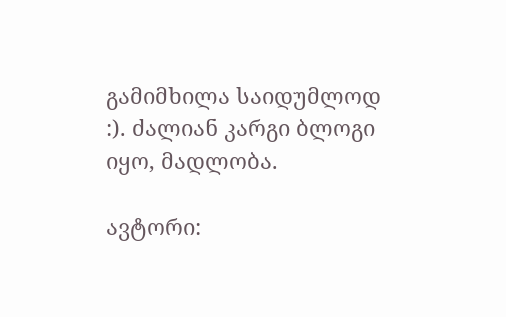გამიმხილა საიდუმლოდ :). ძალიან კარგი ბლოგი იყო, მადლობა.

ავტორი: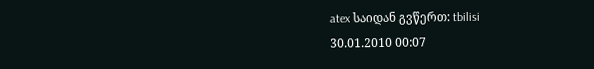atex საიდან გვწერთ: tbilisi
30.01.2010 00:07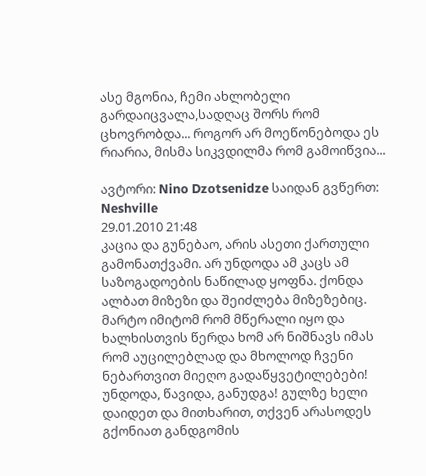ასე მგონია, ჩემი ახლობელი გარდაიცვალა,სადღაც შორს რომ ცხოვრობდა... როგორ არ მოეწონებოდა ეს რიარია, მისმა სიკვდილმა რომ გამოიწვია...

ავტორი: Nino Dzotsenidze საიდან გვწერთ: Neshville
29.01.2010 21:48
კაცია და გუნებაო, არის ასეთი ქართული გამონათქვამი. არ უნდოდა ამ კაცს ამ საზოგადოების ნაწილად ყოფნა. ქონდა ალბათ მიზეზი და შეიძლება მიზეზებიც. მარტო იმიტომ რომ მწერალი იყო და ხალხისთვის წერდა ხომ არ ნიშნავს იმას რომ აუცილებლად და მხოლოდ ჩვენი ნებართვით მიეღო გადაწყვეტილებები! უნდოდა, წავიდა, განუდგა! გულზე ხელი დაიდეთ და მითხარით, თქვენ არასოდეს გქონიათ განდგომის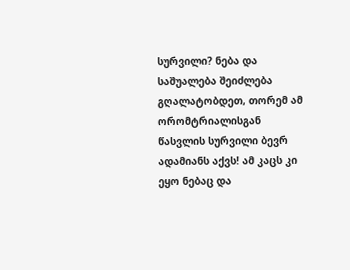სურვილი? ნება და საშუალება შეიძლება გღალატობდეთ, თორემ ამ ორომტრიალისგან წასვლის სურვილი ბევრ ადამიანს აქვს! ამ კაცს კი ეყო ნებაც და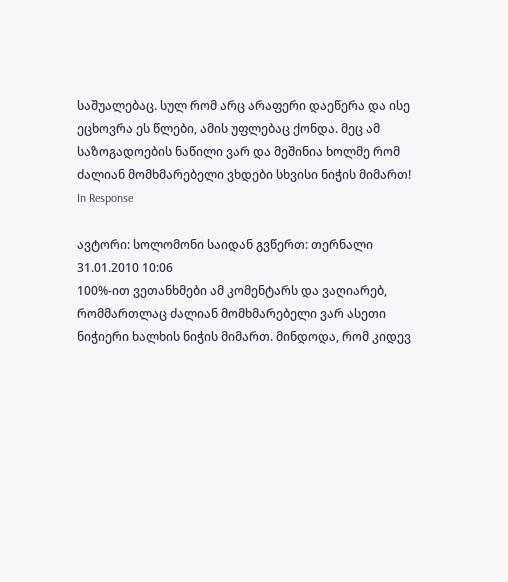საშუალებაც. სულ რომ არც არაფერი დაეწერა და ისე ეცხოვრა ეს წლები, ამის უფლებაც ქონდა. მეც ამ საზოგადოების ნაწილი ვარ და მეშინია ხოლმე რომ ძალიან მომხმარებელი ვხდები სხვისი ნიჭის მიმართ!
In Response

ავტორი: სოლომონი საიდან გვწერთ: თერნალი
31.01.2010 10:06
100%-ით ვეთანხმები ამ კომენტარს და ვაღიარებ, რომმართლაც ძალიან მომხმარებელი ვარ ასეთი ნიჭიერი ხალხის ნიჭის მიმართ. მინდოდა, რომ კიდევ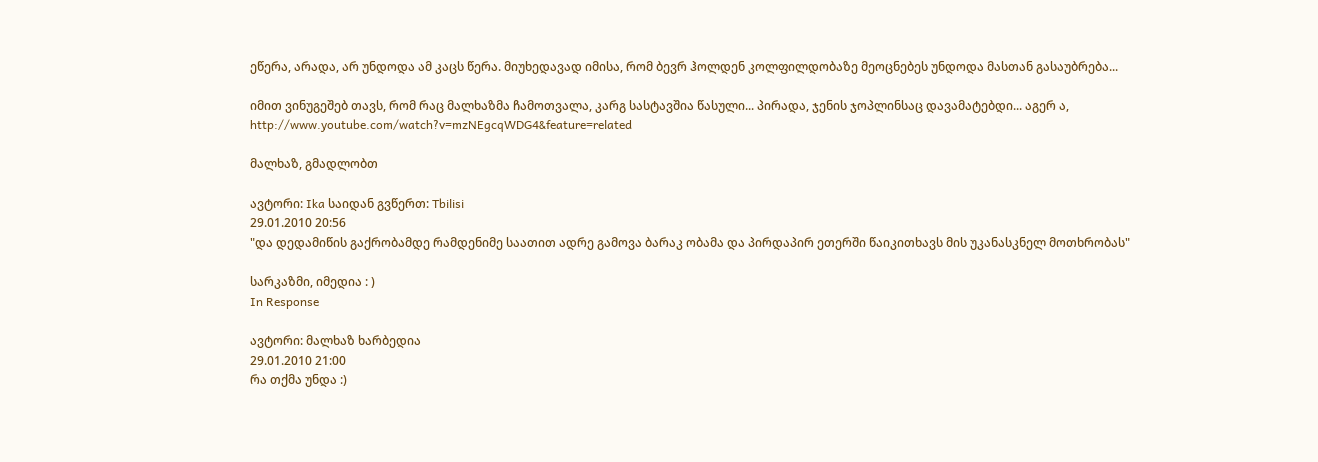ეწერა, არადა, არ უნდოდა ამ კაცს წერა. მიუხედავად იმისა, რომ ბევრ ჰოლდენ კოლფილდობაზე მეოცნებეს უნდოდა მასთან გასაუბრება...

იმით ვინუგეშებ თავს, რომ რაც მალხაზმა ჩამოთვალა, კარგ სასტავშია წასული... პირადა, ჯენის ჯოპლინსაც დავამატებდი... აგერ ა,
http://www.youtube.com/watch?v=mzNEgcqWDG4&feature=related

მალხაზ, გმადლობთ

ავტორი: Ika საიდან გვწერთ: Tbilisi
29.01.2010 20:56
"და დედამიწის გაქრობამდე რამდენიმე საათით ადრე გამოვა ბარაკ ობამა და პირდაპირ ეთერში წაიკითხავს მის უკანასკნელ მოთხრობას"

სარკაზმი, იმედია : )
In Response

ავტორი: მალხაზ ხარბედია
29.01.2010 21:00
რა თქმა უნდა :)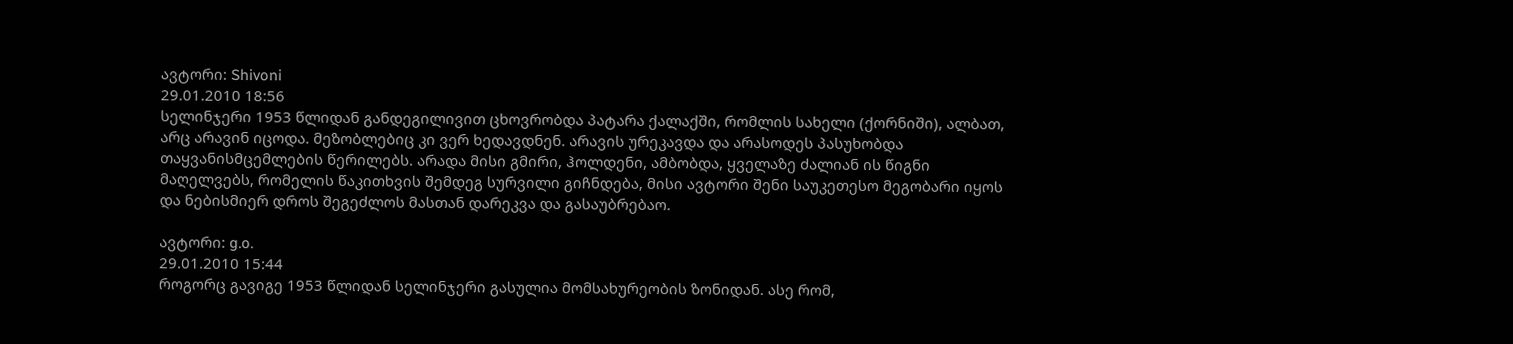ავტორი: Shivoni
29.01.2010 18:56
სელინჯერი 1953 წლიდან განდეგილივით ცხოვრობდა პატარა ქალაქში, რომლის სახელი (ქორნიში), ალბათ, არც არავინ იცოდა. მეზობლებიც კი ვერ ხედავდნენ. არავის ურეკავდა და არასოდეს პასუხობდა თაყვანისმცემლების წერილებს. არადა მისი გმირი, ჰოლდენი, ამბობდა, ყველაზე ძალიან ის წიგნი მაღელვებს, რომელის წაკითხვის შემდეგ სურვილი გიჩნდება, მისი ავტორი შენი საუკეთესო მეგობარი იყოს და ნებისმიერ დროს შეგეძლოს მასთან დარეკვა და გასაუბრებაო.

ავტორი: g.o.
29.01.2010 15:44
როგორც გავიგე 1953 წლიდან სელინჯერი გასულია მომსახურეობის ზონიდან. ასე რომ,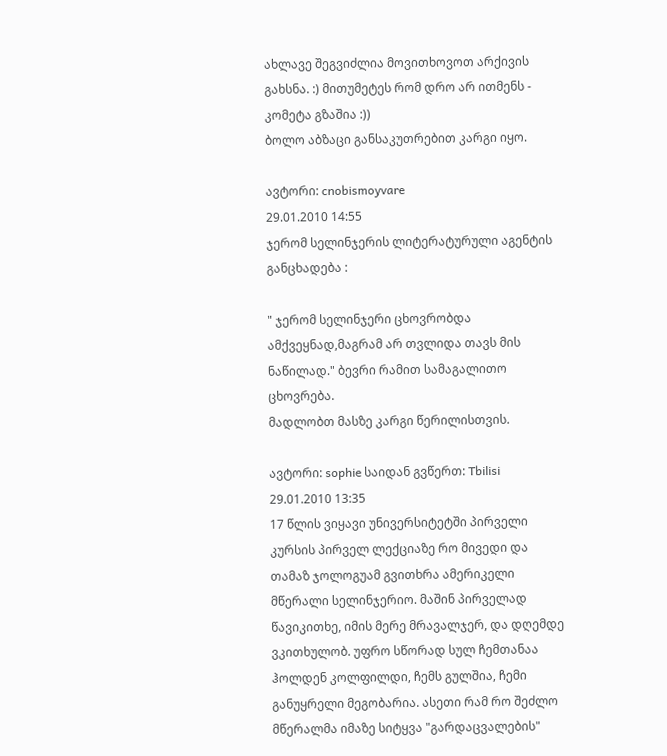ახლავე შეგვიძლია მოვითხოვოთ არქივის გახსნა. :) მითუმეტეს რომ დრო არ ითმენს - კომეტა გზაშია :))
ბოლო აბზაცი განსაკუთრებით კარგი იყო.

ავტორი: cnobismoyvare
29.01.2010 14:55
ჯერომ სელინჯერის ლიტერატურული აგენტის განცხადება :

" ჯერომ სელინჯერი ცხოვრობდა ამქვეყნად,მაგრამ არ თვლიდა თავს მის ნაწილად." ბევრი რამით სამაგალითო ცხოვრება.
მადლობთ მასზე კარგი წერილისთვის.

ავტორი: sophie საიდან გვწერთ: Tbilisi
29.01.2010 13:35
17 წლის ვიყავი უნივერსიტეტში პირველი კურსის პირველ ლექციაზე რო მივედი და თამაზ ჯოლოგუამ გვითხრა ამერიკელი მწერალი სელინჯერიო. მაშინ პირველად წავიკითხე, იმის მერე მრავალჯერ, და დღემდე ვკითხულობ. უფრო სწორად სულ ჩემთანაა ჰოლდენ კოლფილდი, ჩემს გულშია, ჩემი განუყრელი მეგობარია. ასეთი რამ რო შეძლო მწერალმა იმაზე სიტყვა "გარდაცვალების"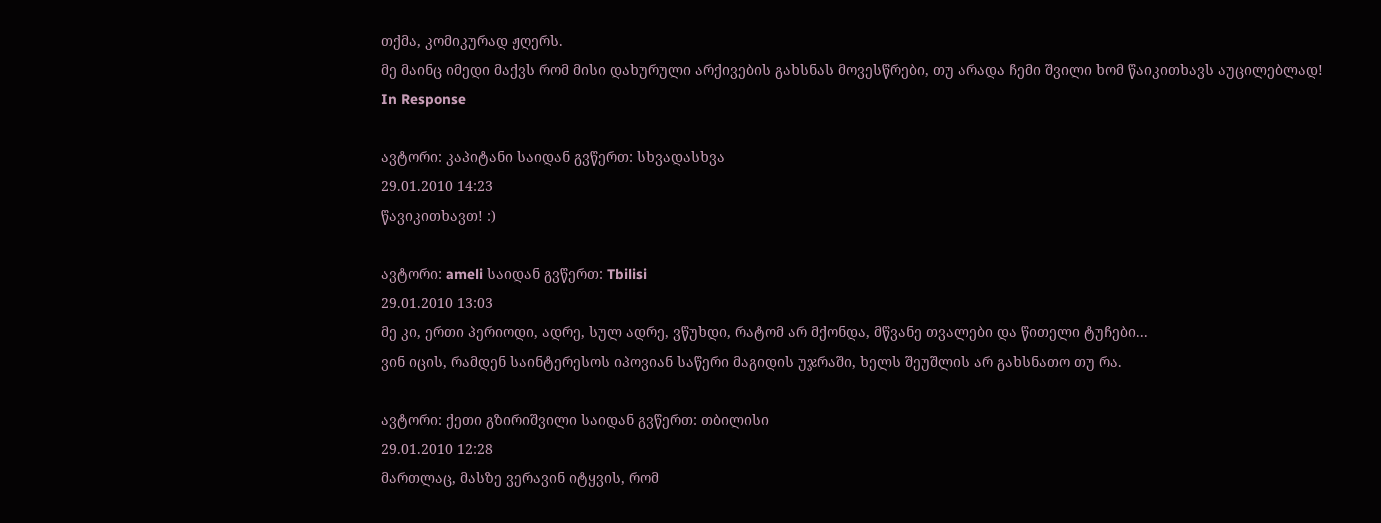თქმა, კომიკურად ჟღერს.
მე მაინც იმედი მაქვს რომ მისი დახურული არქივების გახსნას მოვესწრები, თუ არადა ჩემი შვილი ხომ წაიკითხავს აუცილებლად!
In Response

ავტორი: კაპიტანი საიდან გვწერთ: სხვადასხვა
29.01.2010 14:23
წავიკითხავთ! :)

ავტორი: ameli საიდან გვწერთ: Tbilisi
29.01.2010 13:03
მე კი, ერთი პერიოდი, ადრე, სულ ადრე, ვწუხდი, რატომ არ მქონდა, მწვანე თვალები და წითელი ტუჩები...
ვინ იცის, რამდენ საინტერესოს იპოვიან საწერი მაგიდის უჯრაში, ხელს შეუშლის არ გახსნათო თუ რა.

ავტორი: ქეთი გზირიშვილი საიდან გვწერთ: თბილისი
29.01.2010 12:28
მართლაც, მასზე ვერავინ იტყვის, რომ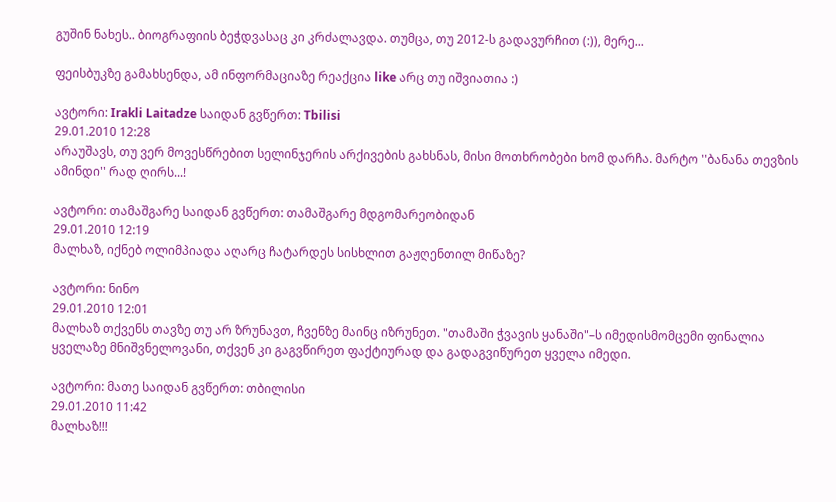გუშინ ნახეს.. ბიოგრაფიის ბეჭდვასაც კი კრძალავდა. თუმცა, თუ 2012-ს გადავურჩით (:)), მერე...

ფეისბუკზე გამახსენდა, ამ ინფორმაციაზე რეაქცია like არც თუ იშვიათია :)

ავტორი: Irakli Laitadze საიდან გვწერთ: Tbilisi
29.01.2010 12:28
არაუშავს, თუ ვერ მოვესწრებით სელინჯერის არქივების გახსნას, მისი მოთხრობები ხომ დარჩა. მარტო ''ბანანა თევზის ამინდი'' რად ღირს...!

ავტორი: თამაშგარე საიდან გვწერთ: თამაშგარე მდგომარეობიდან
29.01.2010 12:19
მალხაზ, იქნებ ოლიმპიადა აღარც ჩატარდეს სისხლით გაჟღენთილ მიწაზე?

ავტორი: ნინო
29.01.2010 12:01
მალხაზ თქვენს თავზე თუ არ ზრუნავთ, ჩვენზე მაინც იზრუნეთ. "თამაში ჭვავის ყანაში"–ს იმედისმომცემი ფინალია ყველაზე მნიშვნელოვანი, თქვენ კი გაგვწირეთ ფაქტიურად და გადაგვიწურეთ ყველა იმედი.

ავტორი: მათე საიდან გვწერთ: თბილისი
29.01.2010 11:42
მალხაზ!!!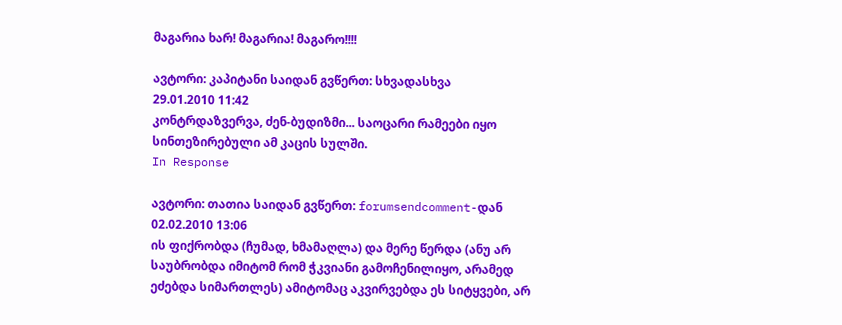მაგარია ხარ! მაგარია! მაგარო!!!!

ავტორი: კაპიტანი საიდან გვწერთ: სხვადასხვა
29.01.2010 11:42
კონტრდაზვერვა, ძენ-ბუდიზმი... საოცარი რამეები იყო სინთეზირებული ამ კაცის სულში.
In Response

ავტორი: თათია საიდან გვწერთ: forumsendcomment-დან
02.02.2010 13:06
ის ფიქრობდა (ჩუმად, ხმამაღლა) და მერე წერდა (ანუ არ საუბრობდა იმიტომ რომ ჭკვიანი გამოჩენილიყო, არამედ ეძებდა სიმართლეს) ამიტომაც აკვირვებდა ეს სიტყვები, არ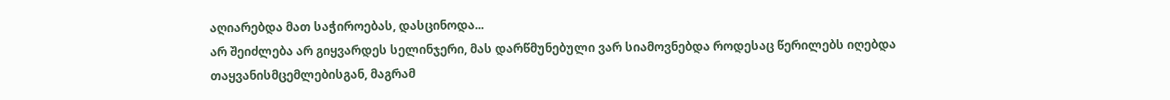აღიარებდა მათ საჭიროებას, დასცინოდა...
არ შეიძლება არ გიყვარდეს სელინჯერი, მას დარწმუნებული ვარ სიამოვნებდა როდესაც წერილებს იღებდა თაყვანისმცემლებისგან, მაგრამ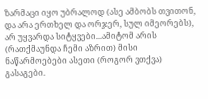ზარმაცი იყო უბრალოდ (ასე ამბობს თვითონ, და არა ერთხელ და ორჯერ, სულ იმეორებს), არ უყვარდა სიტყვები...ამიტომ არის (რათქმაუნდა ჩემი აზრით) მისი ნაწარმოებები ასეთი (როგორ ვთქვა) გასაგები.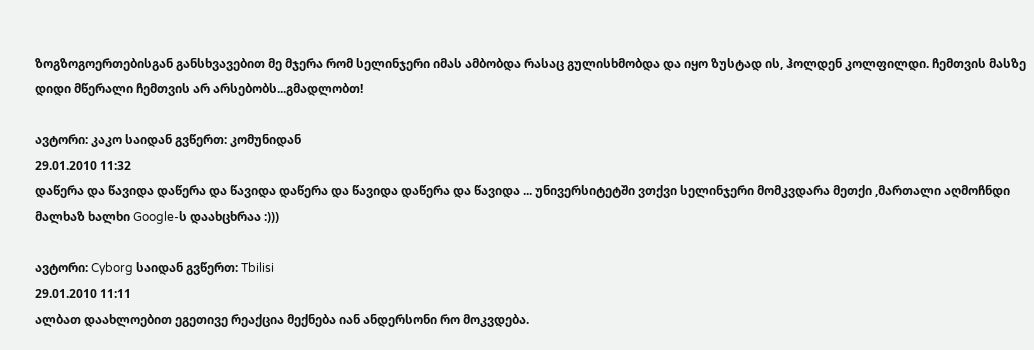ზოგზოგოერთებისგან განსხვავებით მე მჯერა რომ სელინჯერი იმას ამბობდა რასაც გულისხმობდა და იყო ზუსტად ის, ჰოლდენ კოლფილდი. ჩემთვის მასზე დიდი მწერალი ჩემთვის არ არსებობს...გმადლობთ!

ავტორი: კაკო საიდან გვწერთ: კომუნიდან
29.01.2010 11:32
დაწერა და წავიდა დაწერა და წავიდა დაწერა და წავიდა დაწერა და წავიდა ... უნივერსიტეტში ვთქვი სელინჯერი მომკვდარა მეთქი ,მართალი აღმოჩნდი მალხაზ ხალხი Google-ს დაახცხრაა :)))

ავტორი: Cyborg საიდან გვწერთ: Tbilisi
29.01.2010 11:11
ალბათ დაახლოებით ეგეთივე რეაქცია მექნება იან ანდერსონი რო მოკვდება.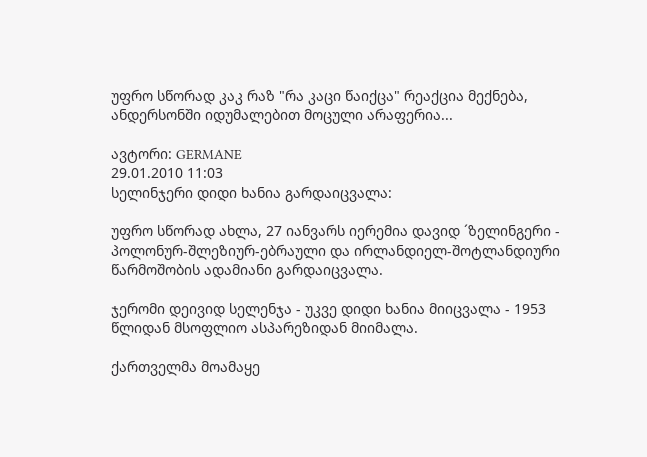უფრო სწორად კაკ რაზ "რა კაცი წაიქცა" რეაქცია მექნება, ანდერსონში იდუმალებით მოცული არაფერია...

ავტორი: GERMANE
29.01.2010 11:03
სელინჯერი დიდი ხანია გარდაიცვალა:

უფრო სწორად ახლა, 27 იანვარს იერემია დავიდ ´ზელინგერი - პოლონურ-შლეზიურ-ებრაული და ირლანდიელ-შოტლანდიური წარმოშობის ადამიანი გარდაიცვალა.

ჯერომი დეივიდ სელენჯა - უკვე დიდი ხანია მიიცვალა - 1953 წლიდან მსოფლიო ასპარეზიდან მიიმალა.

ქართველმა მოამაყე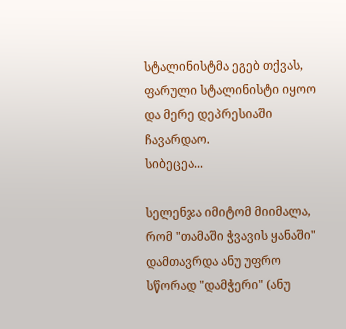სტალინისტმა ეგებ თქვას, ფარული სტალინისტი იყოო და მერე დეპრესიაში ჩავარდაო.
სიბეცეა...

სელენჯა იმიტომ მიიმალა, რომ "თამაში ჭვავის ყანაში" დამთავრდა ანუ უფრო სწორად "დამჭერი" (ანუ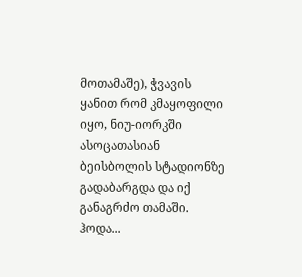მოთამაშე), ჭვავის ყანით რომ კმაყოფილი იყო, ნიუ-იორკში ასოცათასიან ბეისბოლის სტადიონზე გადაბარგდა და იქ განაგრძო თამაში.
ჰოდა...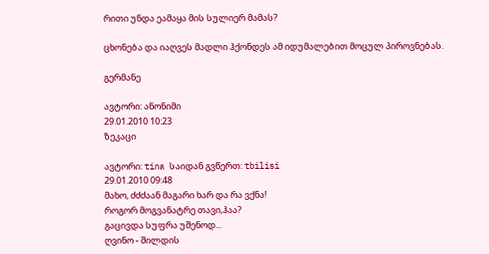რითი უნდა ეამაყა მის სულიერ მამას?

ცხონება და იაღვეს მადლი ჰქონდეს ამ იდუმალებით მოცულ პიროვნებას.

გერმანე

ავტორი: ანონიმი
29.01.2010 10:23
ზეკაცი

ავტორი: tina საიდან გვწერთ: tbilisi
29.01.2010 09:48
მახო, ძძძაან მაგარი ხარ და რა ვქნა!
როგორ მოგვანატრე თავი,ჰაა?
გაცივდა სუფრა უშენოდ...
ღვინო - შილდის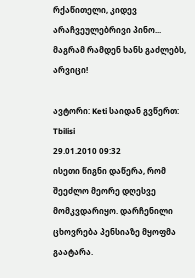რქაწითელი, კიდევ არაჩვეულებრივი პინო...
მაგრამ რამდენ ხანს გაძლებს, არვიცი!

ავტორი: Keti საიდან გვწერთ: Tbilisi
29.01.2010 09:32
ისეთი წიგნი დაწერა, რომ შეეძლო მეორე დღესვე მომკვდარიყო. დარჩენილი ცხოვრება პენსიაზე მყოფმა გაატარა.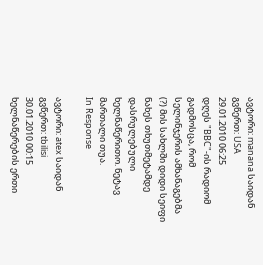ავტორი: manana საიდან გვწერთ: USA
29.01.2010 06:25
დღეს "BBC"-ის რადიომ გადმოსცა, რომ სელინჯერის ამხანაგებმა (?) მის სახლში დიდი სეიფი ნახეს თხუთმეტამდე დასრულებული ხელნაწერითო. ნეტავ მართალი თუა.
In Response

ავტორი: atex საიდან გვწერთ: tbilisi
30.01.2010 00:15
ხელნაწერების ერთი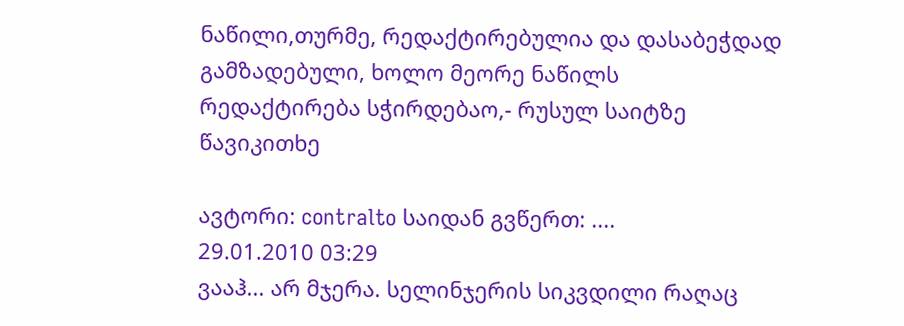ნაწილი,თურმე, რედაქტირებულია და დასაბეჭდად გამზადებული, ხოლო მეორე ნაწილს რედაქტირება სჭირდებაო,- რუსულ საიტზე წავიკითხე

ავტორი: contralto საიდან გვწერთ: ....
29.01.2010 03:29
ვააჰ... არ მჯერა. სელინჯერის სიკვდილი რაღაც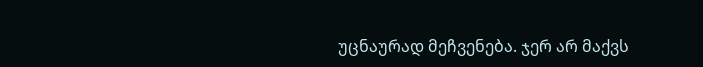უცნაურად მეჩვენება. ჯერ არ მაქვს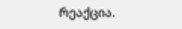რეაქცია.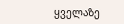ყველაზე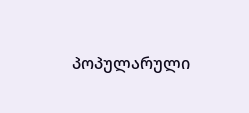პოპულარული